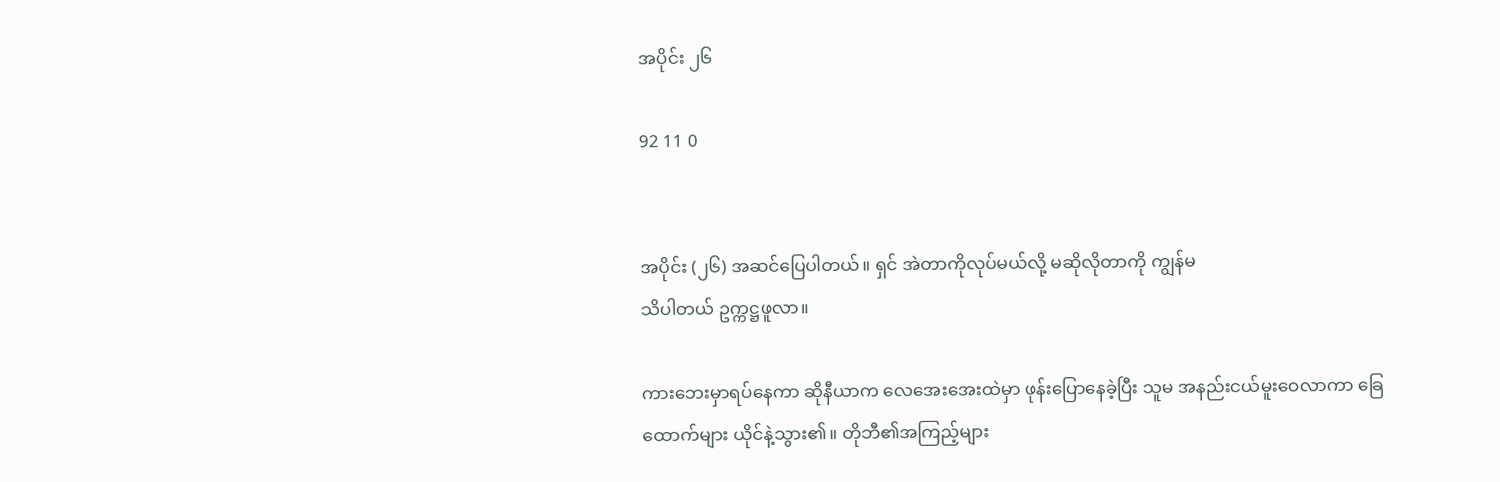အပိုင်း ၂၆

92 11 0


အပိုင်း (၂၆) အဆင်ပြေပါတယ်။ ရှင် အဲတာကိုလုပ်မယ်လို့ မဆိုလိုတာကို ကျွန်မ
သိပါတယ် ဥက္ကဋ္ဌဖူလာ။

ကားဘေးမှာရပ်နေကာ ဆိုနီယာက လေအေးအေးထဲမှာ ဖုန်းပြောနေခဲ့ပြီး သူမ အနည်းငယ်မူးဝေလာကာ ခြေထောက်များ ယိုင်နဲ့သွား၏။ တိုဘီ၏အကြည့်များ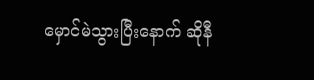မှောင်မဲသွားပြီးနောက် ဆိုနီ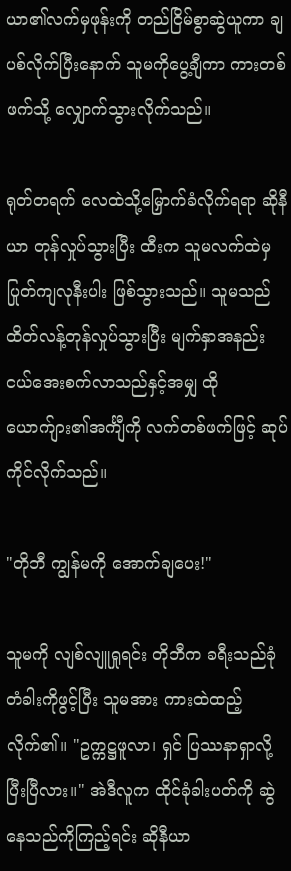ယာ၏လက်မှဖုန်းကို တည်ငြိမ်စွာဆွဲယူကာ ချပစ်လိုက်ပြီးနောက် သူမကိုပွေ့ချီကာ ကားတစ်ဖက်သို့ လျှောက်သွားလိုက်သည်။

ရုတ်တရက် လေထဲသို့မြှောက်ခံလိုက်ရရာ ဆိုနီယာ တုန်လှုပ်သွားပြီး ထီးက သူမလက်ထဲမှ ပြုတ်ကျလုနီးပါး ဖြစ်သွားသည်။ သူမသည် ထိတ်လန့်တုန်လှုပ်သွားပြီး မျက်နှာအနည်းငယ်အေးစက်လာသည်နှင့်အမျှ ထိုယောက်ျား၏အင်္ကျီကို လက်တစ်ဖက်ဖြင့် ဆုပ်ကိုင်လိုက်သည်။

"တိုဘီ ကျွန်မကို အောက်ချပေး!"

သူမကို လျစ်လျူရှုရင်း တိုဘီက ခရီးသည်ခုံတံခါးကိုဖွင့်ပြီး သူမအား ကားထဲထည့်လိုက်၏။ "ဥက္ကဋ္ဌဖူလာ၊ ရှင် ပြဿနာရှာလို့ပြီးပြီလား။" အဲဒီလူက ထိုင်ခုံခါးပတ်ကို ဆွဲနေသည်ကိုကြည့်ရင်း ဆိုနီယာ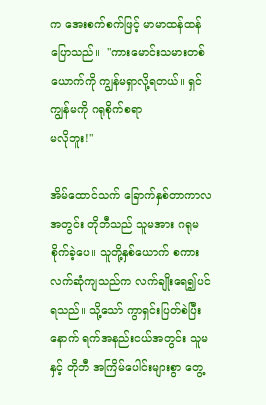က အေးစက်စက်ဖြင့် မာမာထန်ထန်ပြောသည်။  "ကားမောင်းသမားတစ်ယောက်ကို ကျွန်မရှာလို့ရတယ်။ ရှင် ကျွန်မကို ဂရုစိုက်စရာ
မလိုဘူး!"

အိမ်ထောင်သက် ခြောက်နှစ်တာကာလအတွင်း တိုဘီသည် သူမအား ဂရုမစိုက်ခဲ့ပေ။ သူတို့နှစ်ယောက် စကားလက်ဆုံကျသည်က လက်ချိုးရေ၍ပင်ရသည်။ သို့သော် ကွာရှင်းပြတ်စဲပြီးနောက် ရက်အနည်းငယ်အတွင်း သူမနှင့် တိုဘီ အကြိမ်ပေါင်းများစွာ တွေ့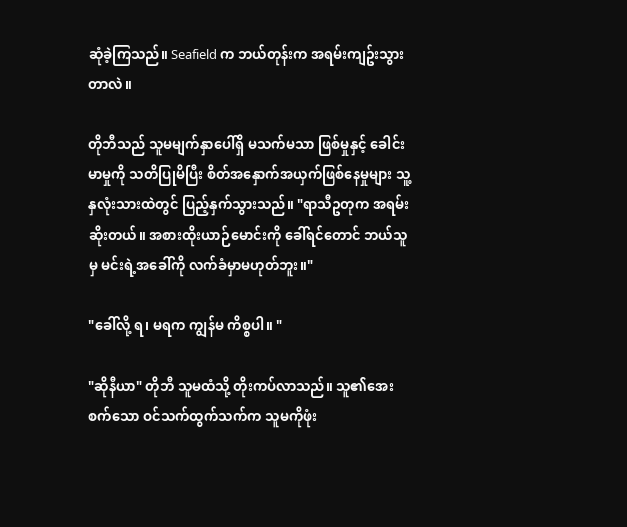ဆုံခဲ့ကြသည်။ Seafield က ဘယ်တုန်းက အရမ်းကျဥ်းသွားတာလဲ။

တိုဘီသည် သူမမျက်နှာပေါ်ရှိ မသက်မသာ ဖြစ်မှုနှင့် ခေါင်းမာမှုကို သတိပြုမိပြီး စိတ်အနှောက်အယှက်ဖြစ်နေမှုများ သူ့နှလုံးသားထဲတွင် ပြည့်နှက်သွားသည်။ "ရာသီဥတုက အရမ်းဆိုးတယ်။ အစားထိုးယာဉ်မောင်းကို ခေါ်ရင်တောင် ဘယ်သူမှ မင်းရဲ့အခေါ်ကို လက်ခံမှာမဟုတ်ဘူး။"

"ခေါ်လို့ ရ၊ မရက ကျွန်မ ကိစ္စပါ။ "

"ဆိုနီယာ" တိုဘီ သူမထံသို့ တိုးကပ်လာသည်။ သူ၏အေးစက်သော ဝင်သက်ထွက်သက်က သူမကိုဖုံး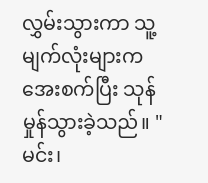လွှမ်းသွားကာ သူ့မျက်လုံးများက အေးစက်ပြီး သုန်မှုန်သွားခဲ့သည်။ "မင်း၊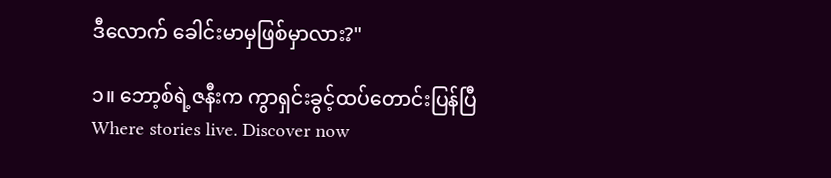ဒီလောက် ခေါင်းမာမှဖြစ်မှာလား?"

၁။ ဘော့စ်ရဲ့ဇနီးက ကွာရှင်းခွင့်ထပ်တောင်းပြန်ပြီWhere stories live. Discover now